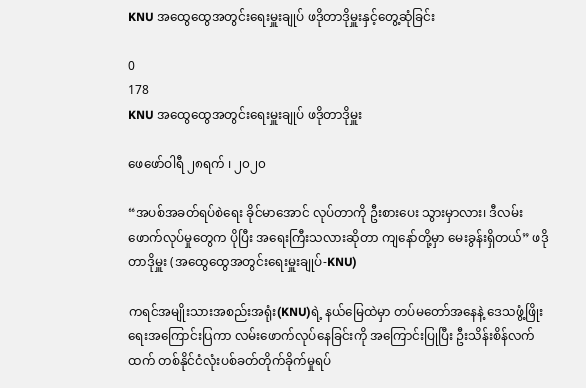KNU အထွေထွေအတွင်းရေးမှူးချုပ် ဖဒိုတာဒိုမှူးနှင့်တွေ့ဆုံခြင်း

0
178
KNU အထွေထွေအတွင်းရေးမှူးချုပ် ဖဒိုတာဒိုမှူး

ဖေဖော်ဝါရီ ၂၈ရက် ၊ ၂၀၂၀

“အပစ်အခတ်ရပ်စဲရေး ခိုင်မာအောင် လုပ်တာကို ဦးစားပေး သွားမှာလား၊ ဒီလမ်းဖောက်လုပ်မှုတွေက ပိုပြီး အရေးကြီးသလားဆိုတာ ကျနော်တို့မှာ မေးခွန်းရှိတယ်” ဖဒိုတာဒိုမှူး (အထွေထွေအတွင်းရေးမှူးချုပ်-KNU)

ကရင်အမျိုးသားအစည်းအရုံး(KNU)ရဲ့ နယ်မြေထဲမှာ တပ်မတော်အနေနဲ့ ဒေသဖွံ့ဖြိုးရေးအကြောင်းပြကာ လမ်းဖောက်လုပ်နေခြင်းကို အကြောင်းပြုပြီး ဦးသိန်းစိန်လက်ထက် တစ်နိုင်ငံလုံးပစ်ခတ်တိုက်ခိုက်မှုရပ်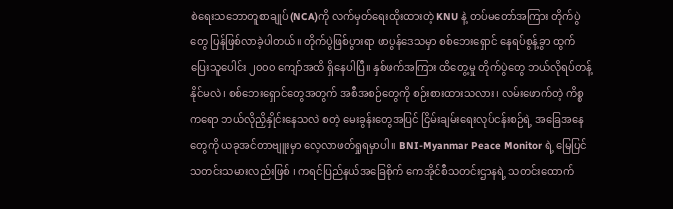စဲရေးသဘောတူစာချုပ်(NCA)ကို လက်မှတ်ရေးထိုးထားတဲ့ KNU နဲ့ တပ်မတော်အကြား တိုက်ပွဲတွေ ပြန်ဖြစ်လာခဲ့ပါတယ်။ တိုက်ပွဲဖြစ်ပွားရာ ဖာပွန်ဒေသမှာ စစ်ဘေးရှောင် နေရပ်စွန့်ခွာ ထွက်ပြေးသူပေါင်း ၂၀၀၀ ကျော်အထိ ရှိနေပါပြီ။ နှစ်ဖက်အကြား ထိတွေ့မှု တိုက်ပွဲတွေ ဘယ်လိုရပ်တန့်နိုင်မလဲ၊ စစ်ဘေးရှောင်တွေအတွက် အစီအစဉ်တွေကို စဉ်းစားထားသလား၊ လမ်းဖောက်တဲ့ ကိစ္စကရော ဘယ်လိုညှိနှိုင်းနေသလဲ စတဲ့ မေးခွန်းတွေအပြင် ငြိမ်းချမ်းရေးလုပ်ငန်းစဉ်ရဲ့ အခြေအနေတွေကို ယခုအင်တာဗျူးမှာ လေ့လာဖတ်ရှုရမှာပါ။ BNI-Myanmar Peace Monitor ရဲ့ မြေပြင် သတင်းသမားလည်းဖြစ် ၊ ကရင်ပြည်နယ်အခြေစိုက် ကေအိုင်စီသတင်းဌာနရဲ့ သတင်းထောက်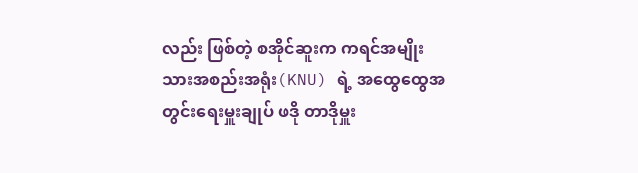လည်း ဖြစ်တဲ့ စအိုင်ဆူးက ကရင်အမျိုးသားအစည်းအရုံး(KNU) ရဲ့ အထွေထွေအတွင်းရေးမှူးချုပ် ဖဒို တာဒိုမှူး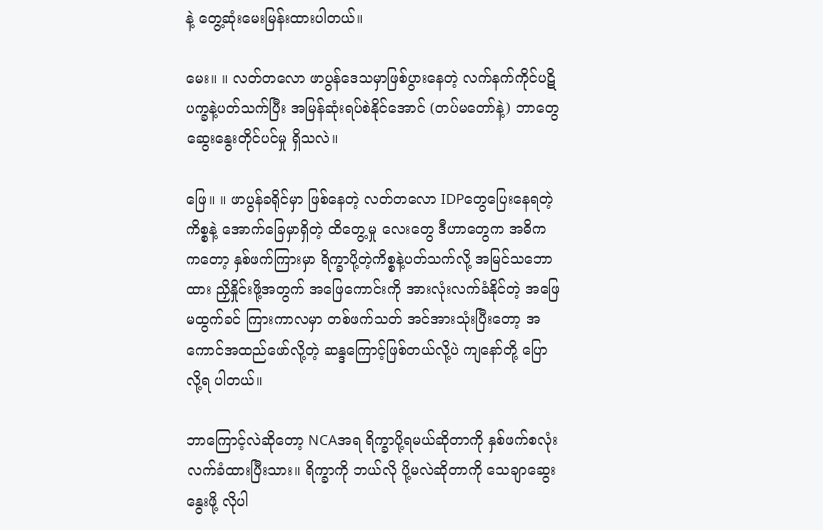နဲ့ တွေ့ဆုံးမေးမြန်းထားပါတယ်။

မေး။ ။ လတ်တလော ဖာပွန်ဒေသမှာဖြစ်ပွားနေတဲ့ လက်နက်ကိုင်ပဋိပက္ခနဲ့ပတ်သက်ပြီး အမြန်ဆုံးရပ်စဲနိုင်အောင် (တပ်မတော်နဲ့) ဘာတွေဆွေးနွေးတိုင်ပင်မှု ရှိသလဲ။

ဖြေ။ ။ ဖာပွန်ခရိုင်မှာ ဖြစ်နေတဲ့ လတ်တလော IDPတွေပြေးနေရတဲ့ ကိစ္စနဲ့ အောက်ခြေမှာရှိတဲ့ ထိတွေ့မှု လေးတွေ ဒီဟာတွေက အဓိက ကတော့ နှစ်ဖက်ကြားမှာ ရိက္ခာပို့တဲ့ကိစ္စနဲ့ပတ်သက်လို့ အမြင်သဘောထား ညှိနှိုင်းဖို့အတွက် အဖြေကောင်းကို အားလုံးလက်ခံနိုင်တဲ့ အဖြေမထွက်ခင် ကြားကာလမှာ တစ်ဖက်သတ် အင်အားသုံးပြီးတော့ အကောင်အထည်ဖော်လို့တဲ့ ဆန္ဒကြောင့်ဖြစ်တယ်လို့ပဲ ကျနော်တို့ ပြောလို့ရ ပါတယ်။

ဘာကြောင့်လဲဆိုတော့ NCAအရ ရိက္ခာပို့ရမယ်ဆိုတာကို နှစ်ဖက်စလုံး လက်ခံထားပြီးသား။ ရိက္ခာကို ဘယ်လို ပို့မလဲဆိုတာကို သေချာဆွေးနွေးဖို့ လိုပါ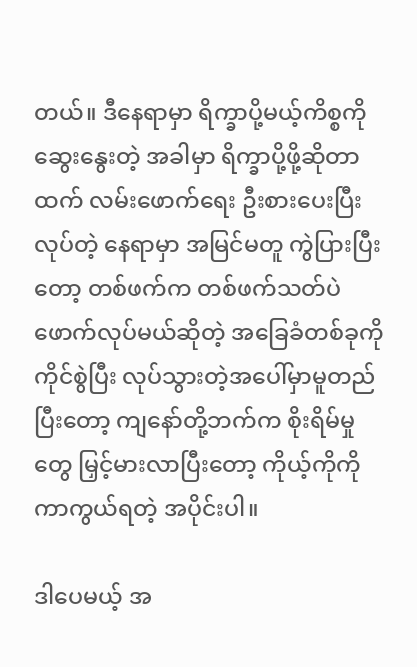တယ်။ ဒီနေရာမှာ ရိက္ခာပို့မယ့်ကိစ္စကို ဆွေးနွေးတဲ့ အခါမှာ ရိက္ခာပို့ဖို့ဆိုတာထက် လမ်းဖောက်ရေး ဦးစားပေးပြီးလုပ်တဲ့ နေရာမှာ အမြင်မတူ ကွဲပြားပြီးတော့ တစ်ဖက်က တစ်ဖက်သတ်ပဲ ဖောက်လုပ်မယ်ဆိုတဲ့ အခြေခံတစ်ခုကို ကိုင်စွဲပြီး လုပ်သွားတဲ့အပေါ်မှာမူတည်ပြီးတော့ ကျနော်တို့ဘက်က စိုးရိမ်မှုတွေ မြှင့်မားလာပြီးတော့ ကိုယ့်ကိုကို ကာကွယ်ရတဲ့ အပိုင်းပါ။

ဒါပေမယ့် အ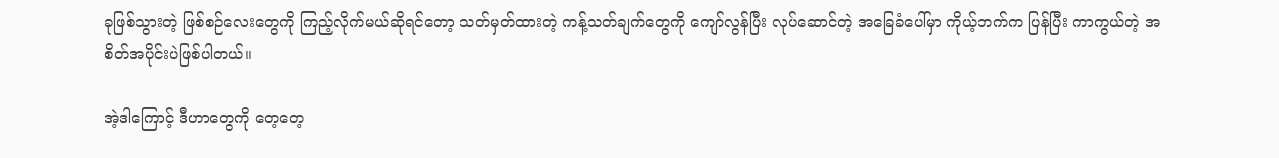ခုဖြစ်သွားတဲ့ ဖြစ်စဉ်လေးတွေကို ကြည့်လိုက်မယ်ဆိုရင်တော့ သတ်မှတ်ထားတဲ့ ကန့်သတ်ချက်တွေကို ကျော်လွန်ပြီး လုပ်ဆောင်တဲ့ အခြေခံပေါ်မှာ ကိုယ့်ဘက်က ပြန်ပြီး ကာကွယ်တဲ့ အစိတ်အပိုင်းပဲဖြစ်ပါတယ်။

အဲ့ဒါကြောင့် ဒီဟာတွေကို တေ့တေ့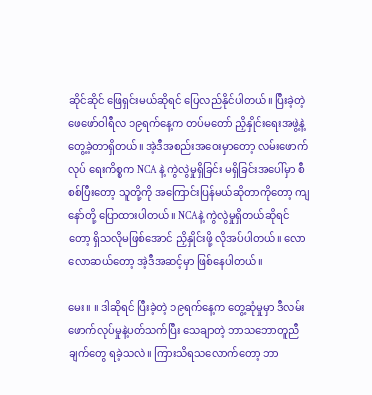ဆိုင်ဆိုင် ဖြေရှင်းမယ်ဆိုရင် ပြေလည်နိုင်ပါတယ်။ ပြီးခဲ့တဲ့ ဖေဖော်ဝါရီလ ၁၉ရက်နေ့က တပ်မတော် ညှိနှိုင်းရေးအဖွဲ့နဲ့ တွေ့ခဲ့တာရှိတယ်။ အဲ့ဒီအစည်းအဝေးမှာတော့ လမ်းဖောက်လုပ် ရေးကိစ္စက NCA နဲ့ ကွဲလွဲမှုရှိခြင်း မရှိခြင်းအပေါ်မှာ စီစစ်ပြီးတော့ သူတို့ကို အကြောင်းပြန်မယ်ဆိုတာကိုတော့ ကျနော်တို့ ပြောထားပါတယ်။ NCAနဲ့ ကွဲလွဲမှုရှိတယ်ဆိုရင်တော့ ရှိသလိုမဖြစ်အောင် ညှိနှိုင်းဖို့ လိုအပ်ပါတယ်။ လောလောဆယ်တော့ အဲ့ဒီအဆင့်မှာ ဖြစ်နေပါတယ်။

မေး။ ။ ဒါဆိုရင် ပြီးခဲ့တဲ့ ၁၉ရက်နေ့က တွေ့ဆုံမှုမှာ ဒီလမ်းဖောက်လုပ်မှုနဲ့ပတ်သက်ပြီး သေချာတဲ့ ဘာသဘောတူညီချက်တွေ ရခဲ့သလဲ။ ကြားသိရသလောက်တော့ ဘာ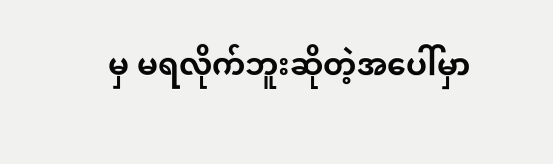မှ မရလိုက်ဘူးဆိုတဲ့အပေါ်မှာ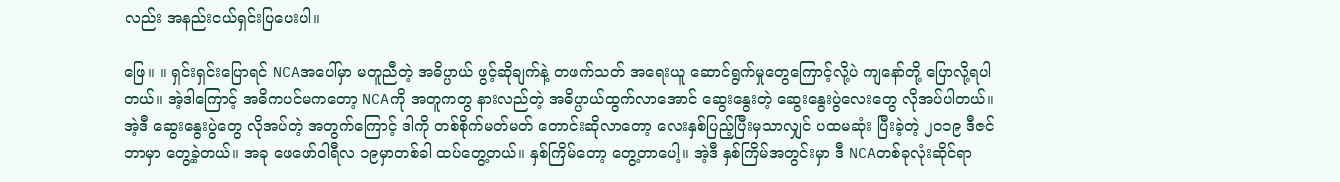လည်း အနည်းငယ်ရှင်းပြပေးပါ။

ဖြေ။ ။ ရှင်းရှင်းပြောရင် NCAအပေါ်မှာ မတူညီတဲ့ အဓိပ္ပာယ် ဖွင့်ဆိုချက်နဲ့ တဖက်သတ် အရေးယူ ဆောင်ရွက်မှုတွေကြောင့်လို့ပဲ ကျနော်တို့ ပြောလို့ရပါတယ်။ အဲ့ဒါကြောင့် အဓိကပင်မကတော့ NCAကို အတူကတွ နားလည်တဲ့ အဓိပ္ပာယ်ထွက်လာအောင် ဆွေးနွေးတဲ့ ဆွေးနွေးပွဲလေးတွေ လိုအပ်ပါတယ်။ အဲ့ဒီ ဆွေးနွေးပွဲတွေ လိုအပ်တဲ့ အတွက်ကြောင့် ဒါကို တစ်စိုက်မတ်မတ် တောင်းဆိုလာတော့ လေးနှစ်ပြည့်ပြီးမှသာလျှင် ပထမဆုံး ပြီးခဲ့တဲ့ ၂၀၁၉ ဒီဇင်ဘာမှာ တွေ့ခဲ့တယ်။ အခု ဖေဖော်ဝါရီလ ၁၉မှာတစ်ခါ ထပ်တွေ့တယ်။ နှစ်ကြိမ်တော့ တွေ့တာပေါ့။ အဲ့ဒီ နှစ်ကြိမ်အတွင်းမှာ ဒီ NCAတစ်ခုလုံးဆိုင်ရာ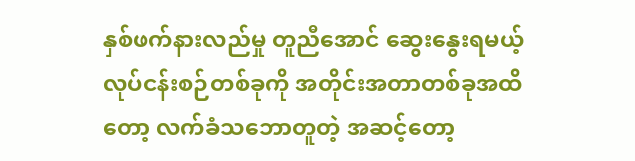နှစ်ဖက်နားလည်မှု တူညီအောင် ဆွေးနွေးရမယ့် လုပ်ငန်းစဉ်တစ်ခုကို အတိုင်းအတာတစ်ခုအထိတော့ လက်ခံသဘောတူတဲ့ အဆင့်တော့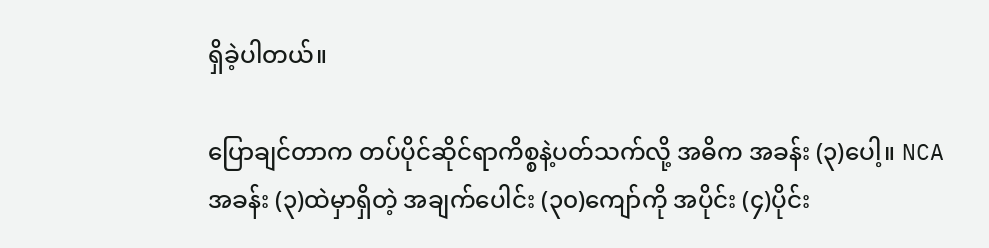ရှိခဲ့ပါတယ်။

ပြောချင်တာက တပ်ပိုင်ဆိုင်ရာကိစ္စနဲ့ပတ်သက်လို့ အဓိက အခန်း (၃)ပေါ့။ NCA အခန်း (၃)ထဲမှာရှိတဲ့ အချက်ပေါင်း (၃၀)ကျော်ကို အပိုင်း (၄)ပိုင်း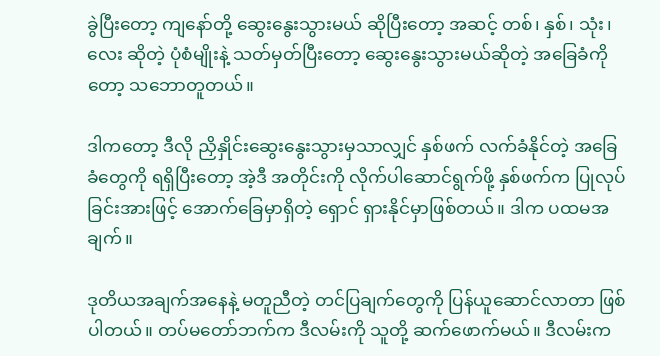ခွဲပြီးတော့ ကျနော်တို့ ဆွေးနွေးသွားမယ် ဆိုပြီးတော့ အဆင့် တစ်၊ နှစ်၊ သုံး၊ လေး ဆိုတဲ့ ပုံစံမျိုးနဲ့ သတ်မှတ်ပြီးတော့ ဆွေးနွေးသွားမယ်ဆိုတဲ့ အခြေခံကိုတော့ သဘောတူတယ်။

ဒါကတော့ ဒီလို ညှိနှိုင်းဆွေးနွေးသွားမှသာလျှင် နှစ်ဖက် လက်ခံနိုင်တဲ့ အခြေခံတွေကို ရရှိပြီးတော့ အဲ့ဒီ အတိုင်းကို လိုက်ပါဆောင်ရွက်ဖို့ နှစ်ဖက်က ပြုလုပ်ခြင်းအားဖြင့် အောက်ခြေမှာရှိတဲ့ ရှောင် ရှားနိုင်မှာဖြစ်တယ်။ ဒါက ပထမအချက်။

ဒုတိယအချက်အနေနဲ့ မတူညီတဲ့ တင်ပြချက်တွေကို ပြန်ယူဆောင်လာတာ ဖြစ်ပါတယ်။ တပ်မတော်ဘက်က ဒီလမ်းကို သူတို့ ဆက်ဖောက်မယ်။ ဒီလမ်းက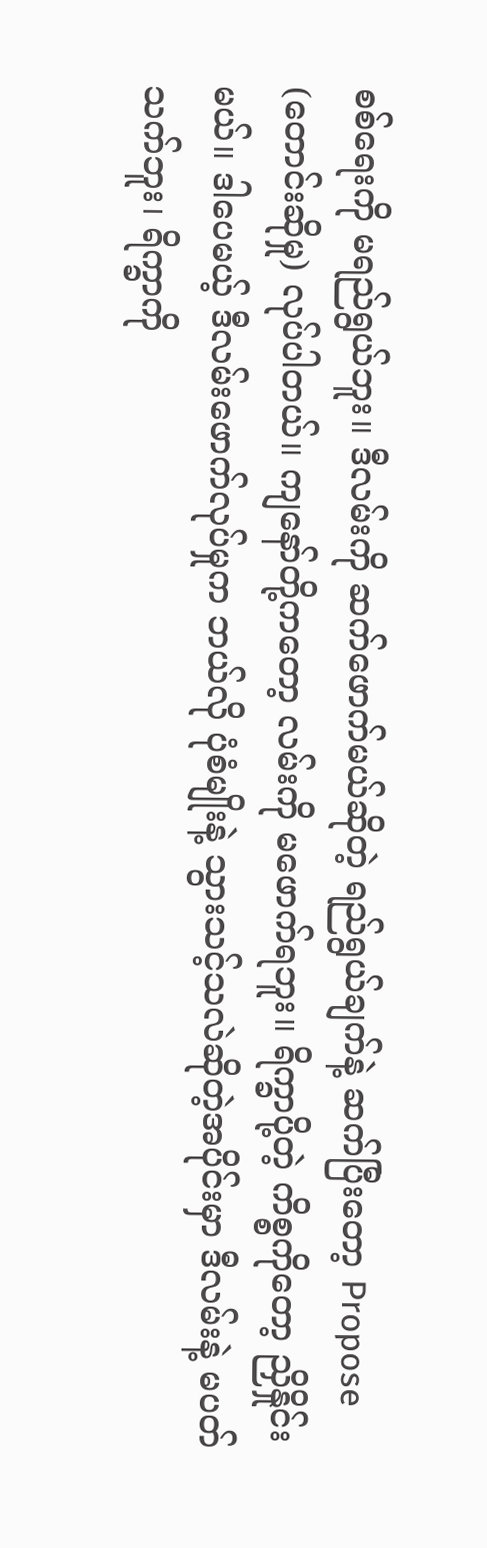စစ်ရေးကို မရည်ရွယ်ဘူး။ ဒီလမ်းကို ဆက်ဖောက်မယ်ဆိုတဲ့ ရည်ရွယ်ချက်နဲ့ ဆက်ပြီးတော့ Propose (တောင်းဆိုမှု) လုပ်ပါတယ်။ ကျနော်တို့ကတော့ လမ်းကို မဖောက်ရဘူး။ ရိက္ခာပို့တဲ့ ကိစ္စကိုတော့ ညှိနှိုင်းမယ်။ ဒါပေမယ့် ဒီလမ်းဖောက်လုပ်မှုက ဘယ်လို ပုံစံမျိုးနဲ့ သွားသင့်သလဲဆိုတဲ့အပိုင်းမှာ ဒီလမ်းနဲ့ မပတ်သက်ဘူး၊ ရိက္ခာကို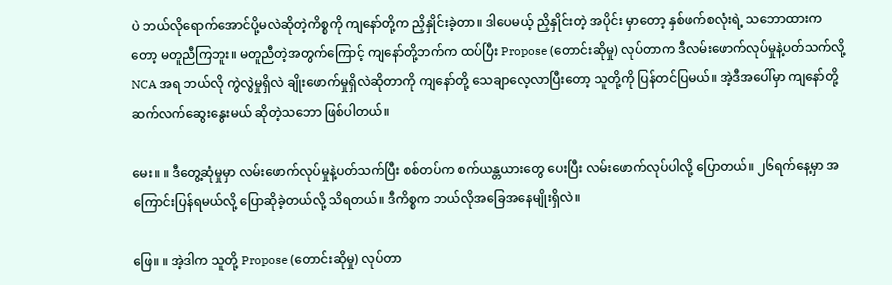ပဲ ဘယ်လိုရောက်အောင်ပို့မလဲဆိုတဲ့ကိစ္စကို ကျနော်တို့က ညှိနှိုင်းခဲ့တာ။ ဒါပေမယ့် ညှိနှိုင်းတဲ့ အပိုင်း မှာတော့ နှစ်ဖက်စလုံးရဲ့ သဘောထားကတော့ မတူညီကြဘူး။ မတူညီတဲ့အတွက်ကြောင့် ကျနော်တို့ဘက်က ထပ်ပြီး Propose (တောင်းဆိုမှု) လုပ်တာက ဒီလမ်းဖောက်လုပ်မှုနဲ့ပတ်သက်လို့ NCA အရ ဘယ်လို ကွဲလွဲမှုရှိလဲ ချိုးဖောက်မှုရှိလဲဆိုတာကို ကျနော်တို့ သေချာလေ့လာပြီးတော့ သူတို့ကို ပြန်တင်ပြမယ်။ အဲ့ဒီအပေါ်မှာ ကျနော်တို့ ဆက်လက်ဆွေးနွေးမယ် ဆိုတဲ့သဘော ဖြစ်ပါတယ်။

မေး။ ။ ဒီတွေ့ဆုံမှုမှာ လမ်းဖောက်လုပ်မှုနဲ့ပတ်သက်ပြီး စစ်တပ်က စက်ယန္တယားတွေ ပေးပြီး လမ်းဖောက်လုပ်ပါလို့ ပြောတယ်။ ၂၆ရက်နေ့မှာ အကြောင်းပြန်ရမယ်လို့ ပြောဆိုခဲ့တယ်လို့ သိရတယ်။ ဒီကိစ္စက ဘယ်လိုအခြေအနေမျိုးရှိလဲ။

ဖြေ။ ။ အဲ့ဒါက သူတို့ Propose (တောင်းဆိုမှု) လုပ်တာ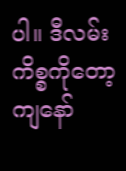ပါ။ ဒီလမ်းကိစ္စကိုတော့ ကျနော်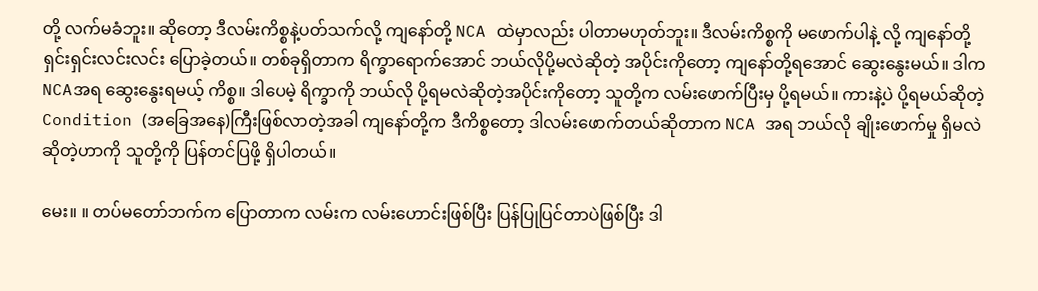တို့ လက်မခံဘူး။ ဆိုတော့ ဒီလမ်းကိစ္စနဲ့ပတ်သက်လို့ ကျနော်တို့ NCA ထဲမှာလည်း ပါတာမဟုတ်ဘူး။ ဒီလမ်းကိစ္စကို မဖောက်ပါနဲ့ လို့ ကျနော်တို့ ရှင်းရှင်းလင်းလင်း ပြောခဲ့တယ်။ တစ်ခုရှိတာက ရိက္ခာရောက်အောင် ဘယ်လိုပို့မလဲဆိုတဲ့ အပိုင်းကိုတော့ ကျနော်တို့ရအောင် ဆွေးနွေးမယ်။ ဒါက NCAအရ ဆွေးနွေးရမယ့် ကိစ္စ။ ဒါပေမဲ့ ရိက္ခာကို ဘယ်လို ပို့ရမလဲဆိုတဲ့အပိုင်းကိုတော့ သူတို့က လမ်းဖောက်ပြီးမှ ပို့ရမယ်။ ကားနဲ့ပဲ ပို့ရမယ်ဆိုတဲ့ Condition (အခြေအနေ)ကြီးဖြစ်လာတဲ့အခါ ကျနော်တို့က ဒီကိစ္စတော့ ဒါလမ်းဖောက်တယ်ဆိုတာက NCA အရ ဘယ်လို ချိုးဖောက်မှု ရှိမလဲဆိုတဲ့ဟာကို သူတို့ကို ပြန်တင်ပြဖို့ ရှိပါတယ်။

မေး။ ။ တပ်မတော်ဘက်က ပြောတာက လမ်းက လမ်းဟောင်းဖြစ်ပြီး ပြန်ပြုပြင်တာပဲဖြစ်ပြီး ဒါ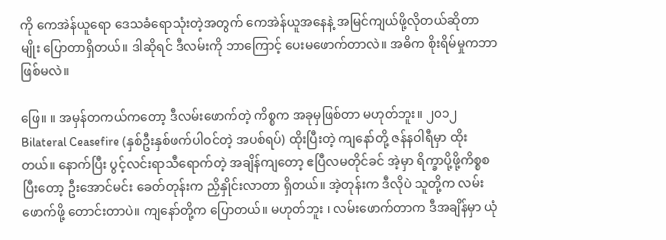ကို ကေအဲန်ယူရော ဒေသခံရောသုံးတဲ့အတွက် ကေအဲန်ယူအနေနဲ့ အမြင်ကျယ်ဖို့လိုတယ်ဆိုတာမျိုး ပြောတာရှိတယ်။ ဒါဆိုရင် ဒီလမ်းကို ဘာကြောင့် ပေးမဖောက်တာလဲ။ အဓိက စိုးရိမ်မှုကဘာဖြစ်မလဲ။

ဖြေ။ ။ အမှန်တကယ်ကတော့ ဒီလမ်းဖောက်တဲ့ ကိစ္စက အခုမှဖြစ်တာ မဟုတ်ဘူး။ ၂၀၁၂ Bilateral Ceasefire (နှစ်ဦးနှစ်ဖက်ပါဝင်တဲ့ အပစ်ရပ်) ထိုးပြီးတဲ့ ကျနော်တို့ ဇန်နဝါရီမှာ ထိုးတယ်။ နောက်ပြီး ပွင့်လင်းရာသီရောက်တဲ့ အချိန်ကျတော့ ဧပြီလမတိုင်ခင် အဲ့မှာ ရိက္ခာပို့ဖို့ကိစ္စစပြီးတော့ ဦးအောင်မင်း ခေတ်တုန်းက ညှိနှိုင်းလာတာ ရှိတယ်။ အဲ့တုန်းက ဒီလိုပဲ သူတို့က လမ်းဖောက်ဖို့ တောင်းတာပဲ။ ကျနော်တို့က ပြောတယ်။ မဟုတ်ဘူး ၊ လမ်းဖောက်တာက ဒီအချိန်မှာ ယုံ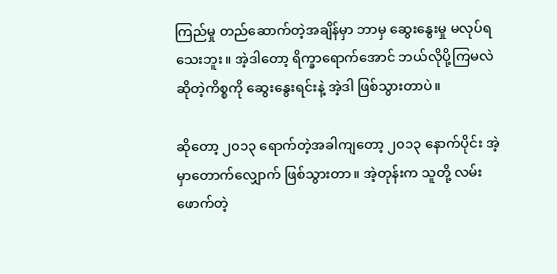ကြည်မှု တည်ဆောက်တဲ့အချိန်မှာ ဘာမှ ဆွေးနွေးမှု မလုပ်ရသေးဘူး။ အဲ့ဒါတော့ ရိက္ခာရောက်အောင် ဘယ်လိုပို့ကြမလဲဆိုတဲ့ကိစ္စကို ဆွေးနွေးရင်းနဲ့ အဲ့ဒါ ဖြစ်သွားတာပဲ။

ဆိုတော့ ၂၀၁၃ ရောက်တဲ့အခါကျတော့ ၂၀၁၃ နောက်ပိုင်း အဲ့မှာတောက်လျှောက် ဖြစ်သွားတာ။ အဲ့တုန်းက သူတို့ လမ်းဖောက်တဲ့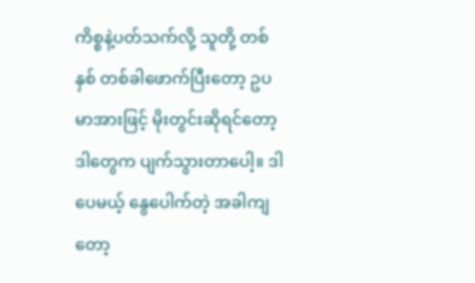ကိစ္စနဲ့ပတ်သက်လို့ သူတို့ တစ်နှစ် တစ်ခါဖောက်ပြီးတော့ ဥပမာအားဖြင့် မိုးတွင်းဆိုရင်တော့ ဒါတွေက ပျက်သွားတာပေါ့။ ဒါပေမယ့် နွေပေါက်တဲ့ အခါကျတော့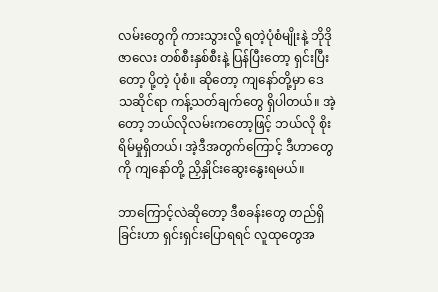လမ်းတွေကို ကားသွားလို့ ရတဲ့ပုံစံမျိုးနဲ့ ဘိုဒိုဇာလေး တစ်စီးနှစ်စီးနဲ့ ပြန်ပြီးတော့ ရှင်းပြီးတော့ ပို့တဲ့ ပုံစံ။ ဆိုတော့ ကျနော်တို့မှာ ဒေသဆိုင်ရာ ကန့်သတ်ချက်တွေ ရှိပါတယ်။ အဲ့တော့ ဘယ်လိုလမ်းကတော့ဖြင့် ဘယ်လို စိုးရိမ်မှုရှိတယ်၊ အဲ့ဒီအတွက်ကြောင့် ဒီဟာတွေကို ကျနော်တို့ ညှိနှိုင်းဆွေးနွေးရမယ်။

ဘာကြောင့်လဲဆိုတော့ ဒီစခန်းတွေ တည်ရှိခြင်းဟာ ရှင်းရှင်းပြောရရင် လူထုတွေအ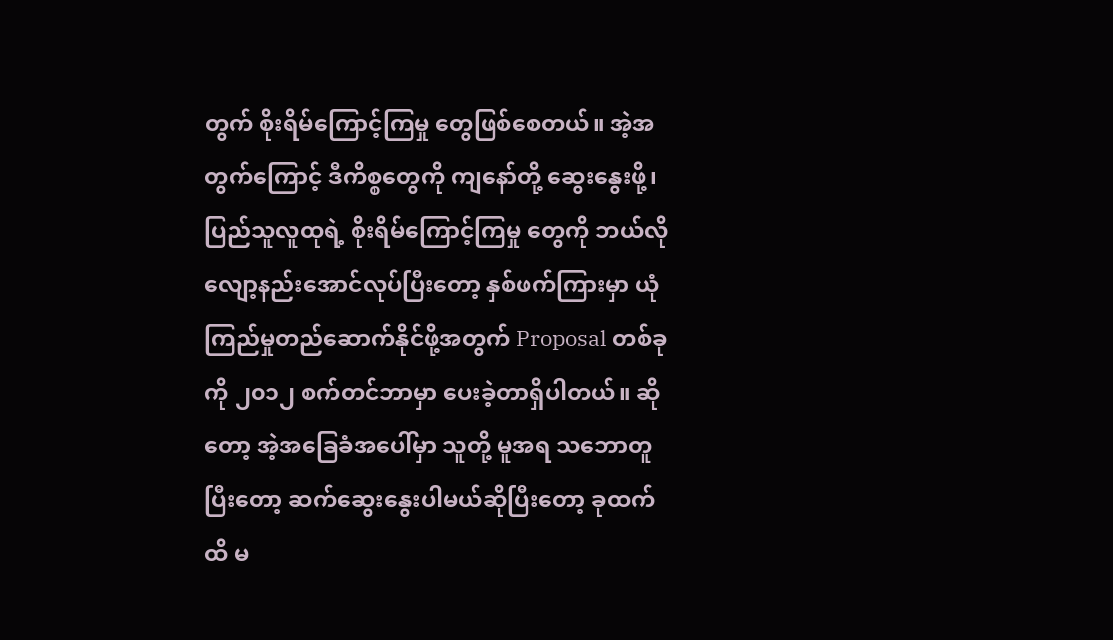တွက် စိုးရိမ်ကြောင့်ကြမှု တွေဖြစ်စေတယ်။ အဲ့အတွက်ကြောင့် ဒီကိစ္စတွေကို ကျနော်တို့ ဆွေးနွေးဖို့၊ ပြည်သူလူထုရဲ့ စိုးရိမ်ကြောင့်ကြမှု တွေကို ဘယ်လို လျော့နည်းအောင်လုပ်ပြီးတော့ နှစ်ဖက်ကြားမှာ ယုံကြည်မှုတည်ဆောက်နိုင်ဖို့အတွက် Proposal တစ်ခုကို ၂၀၁၂ စက်တင်ဘာမှာ ပေးခဲ့တာရှိပါတယ်။ ဆိုတော့ အဲ့အခြေခံအပေါ်မှာ သူတို့ မူအရ သဘောတူပြီးတော့ ဆက်ဆွေးနွေးပါမယ်ဆိုပြီးတော့ ခုထက်ထိ မ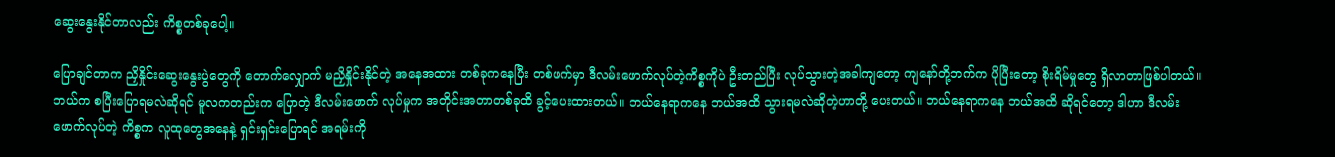ဆွေးနွေးနိုင်တာလည်း ကိစ္စတစ်ခုပေါ့။

ပြောချင်တာက ညှိနှိုင်းဆွေးနွေးပွဲတွေကို တောက်လျှောက် မညှိနှိုင်းနိုင်တဲ့ အနေအထား တစ်ခုကနေပြီး တစ်ဖက်မှာ ဒီလမ်းဖောက်လုပ်တဲ့ကိစ္စကိုပဲ ဦးတည်ပြီး လုပ်သွားတဲ့အခါကျတော့ ကျနော်တို့ဘက်က ပိုပြီးတော့ စိုးရိမ်မှုတွေ ရှိလာတာဖြစ်ပါတယ်။ ဘယ်က စပြီးပြောရမလဲဆိုရင် မူလကတည်းက ပြောတဲ့ ဒီလမ်းဖောက် လုပ်မှုက အတိုင်းအတာတစ်ခုထိ ခွင့်ပေးထားတယ်။ ဘယ်နေရာကနေ ဘယ်အထိ သွားရမလဲဆိုတဲ့ဟာတို့ ပေးတယ်။ ဘယ်နေရာကနေ ဘယ်အထိ ဆိုရင်တော့ ဒါဟာ ဒီလမ်းဖောက်လုပ်တဲ့ ကိစ္စက လူထုတွေအနေနဲ့ ရှင်းရှင်းပြောရင် အရမ်းကို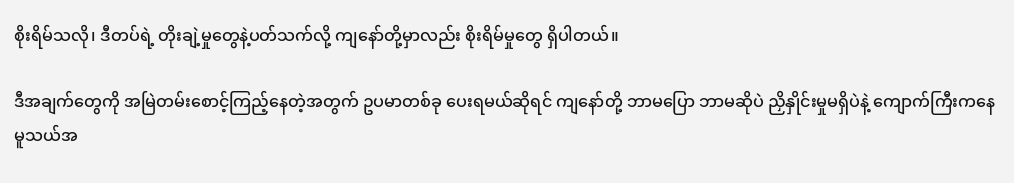စိုးရိမ်သလို၊ ဒီတပ်ရဲ့ တိုးချဲ့မှုတွေနဲ့ပတ်သက်လို့ ကျနော်တို့မှာလည်း စိုးရိမ်မှုတွေ ရှိပါတယ်။

ဒီအချက်တွေကို အမြဲတမ်းစောင့်ကြည့်နေတဲ့အတွက် ဥပမာတစ်ခု ပေးရမယ်ဆိုရင် ကျနော်တို့ ဘာမပြော ဘာမဆိုပဲ ညှိနှိုင်းမှုမရှိပဲနဲ့ ကျောက်ကြီးကနေ မူသယ်အ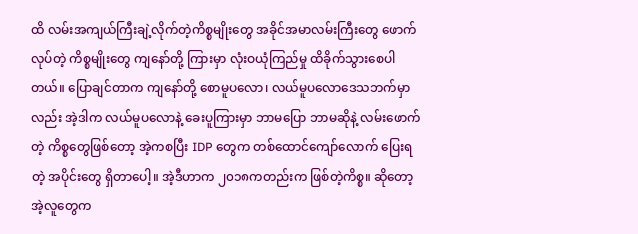ထိ လမ်းအကျယ်ကြီးချဲ့လိုက်တဲ့ကိစ္စမျိုးတွေ အခိုင်အမာလမ်းကြီးတွေ ဖောက်လုပ်တဲ့ ကိစ္စမျိုးတွေ ကျနော်တို့ ကြားမှာ လုံးဝယုံကြည်မှု ထိခိုက်သွားစေပါတယ်။ ပြောချင်တာက ကျနော်တို့ စောမူပလော၊ လယ်မူပလောဒေသဘက်မှာလည်း အဲ့ဒါက လယ်မူပလောနဲ့ ခေးပူကြားမှာ ဘာမပြော ဘာမဆိုနဲ့ လမ်းဖောက်တဲ့ ကိစ္စတွေဖြစ်တော့ အဲ့ကစပြီး IDP တွေက တစ်ထောင်ကျော်လောက် ပြေးရတဲ့ အပိုင်းတွေ ရှိတာပေါ့။ အဲ့ဒီဟာက ၂၀၁၈ကတည်းက ဖြစ်တဲ့ကိစ္စ။ ဆိုတော့ အဲ့လူတွေက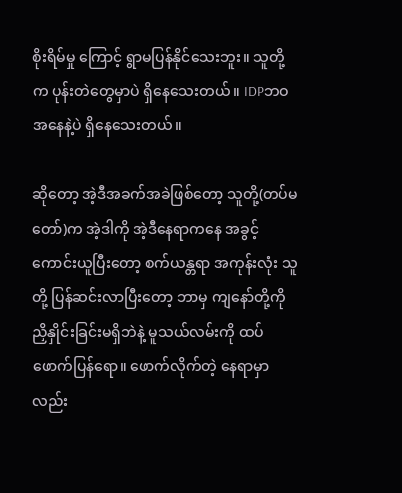စိုးရိမ်မှု ကြောင့် ရွာမပြန်နိုင်သေးဘူး။ သူတို့က ပုန်းတဲတွေမှာပဲ ရှိနေသေးတယ်။ IDPဘဝအနေနဲ့ပဲ ရှိနေသေးတယ်။

ဆိုတော့ အဲ့ဒီအခက်အခဲဖြစ်တော့ သူတို့(တပ်မတော်)က အဲ့ဒါကို အဲ့ဒီနေရာကနေ အခွင့်ကောင်းယူပြီးတော့ စက်ယန္တရာ အကုန်းလုံး သူတို့ ပြန်ဆင်းလာပြီးတော့ ဘာမှ ကျနော်တို့ကို ညှိနှိုင်းခြင်းမရှိဘဲနဲ့ မူသယ်လမ်းကို ထပ်ဖောက်ပြန်ရော။ ဖောက်လိုက်တဲ့ နေရာမှာလည်း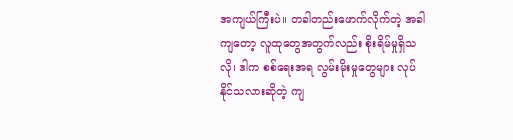အကျယ်ကြီးပဲ။ တခါတည်းဖောက်လိုက်တဲ့ အခါကျတော့ လူထုတွေအတွက်လည်း စိုးရိမ်မှုရှိသလို၊ ဒါက စစ်ရေးအရ လွမ်းမိုးမှုတွေများ လုပ်နိုင်သလားဆိုတဲ့ ကျ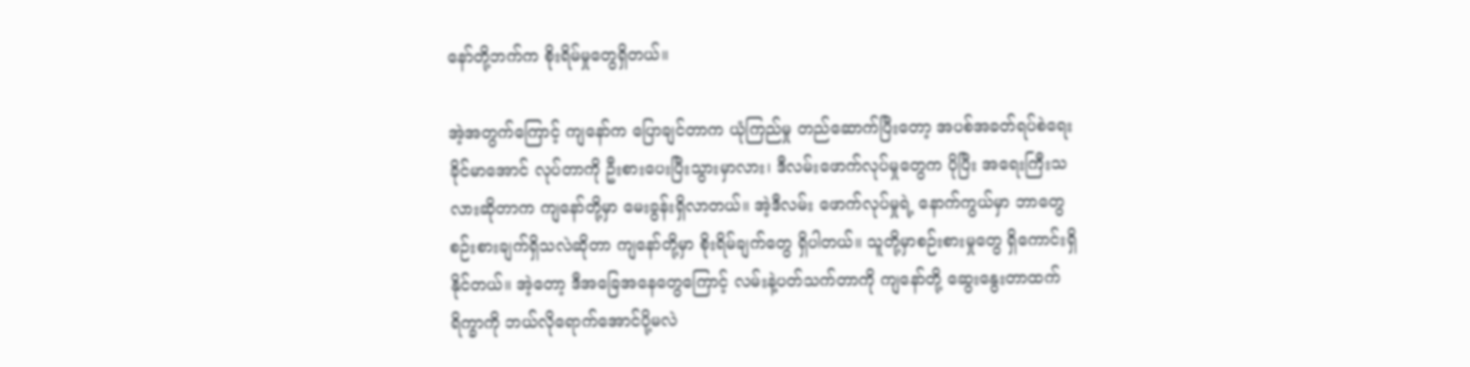နော်တို့ဘက်က စိုးရိမ်မှုတွေရှိတယ်။

အဲ့အတွက်ကြောင့် ကျနော်က ပြောချင်တာက ယုံကြည်မှု တည်ဆောက်ပြီးတော့ အပစ်အခတ်ရပ်စဲရေး ခိုင်မာအောင် လုပ်တာကို ဦးစားပေးပြီးသွားမှာလား၊ ဒီလမ်းဖောက်လုပ်မှုတွေက ပိုပြီး အရေးကြီးသလားဆိုတာက ကျနော်တို့မှာ မေးခွန်းရှိလာတယ်။ အဲ့ဒီလမ်း ဖောက်လုပ်မှုရဲ့ နောက်ကွယ်မှာ ဘာတွေ စဉ်းစားချက်ရှိသလဲဆိုတာ ကျနော်တို့မှာ စိုးရိမ်ချက်တွေ ရှိပါတယ်။ သူတို့မှာစဉ်းစားမှုတွေ ရှိကောင်းရှိနိုင်တယ်။ အဲ့တော့ ဒီအခြေအနေတွေကြောင့် လမ်းနဲ့ပတ်သက်တာကို ကျနော်တို့ ဆွေးနွေးတာထက် ရိက္ခာကို ဘယ်လိုရောက်အောင်ပို့မလဲ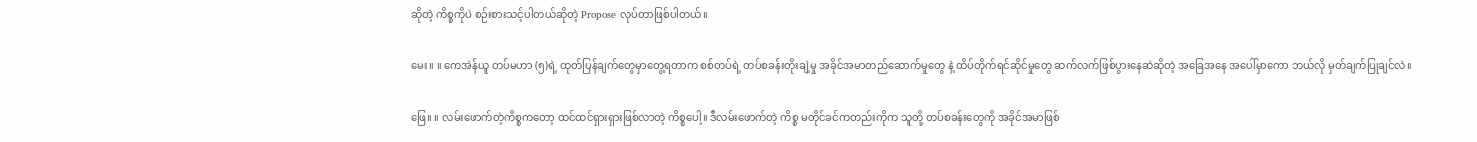ဆိုတဲ့ ကိစ္စကိုပဲ စဉ်းစားသင့်ပါတယ်ဆိုတဲ့ Propose လုပ်တာဖြစ်ပါတယ်။

မေး။ ။ ကေအဲန်ယူ တပ်မဟာ (၅)ရဲ့ ထုတ်ပြန်ချက်တွေမှာတွေ့ရတာက စစ်တပ်ရဲ့ တပ်စခန်းတိုးချဲ့မှု အခိုင်အမာတည်ဆောက်မှုတွေ နဲ့ ထိပ်တိုက်ရင်ဆိုင်မှုတွေ ဆက်လက်ဖြစ်ပွားနေဆဲဆိုတဲ့ အခြေအနေ အပေါ်မှာကော ဘယ်လို မှတ်ချက်ပြုချင်လဲ။

ဖြေ။ ။ လမ်းဖောက်တဲ့ကိစ္စကတော့ ထင်ထင်ရှားရှားဖြစ်လာတဲ့ ကိစ္စပေါ့။ ဒီလမ်းဖောက်တဲ့ ကိစ္စ မတိုင်ခင်ကတည်းကိုက သူတို့ တပ်စခန်းတွေကို အခိုင်အမာဖြစ်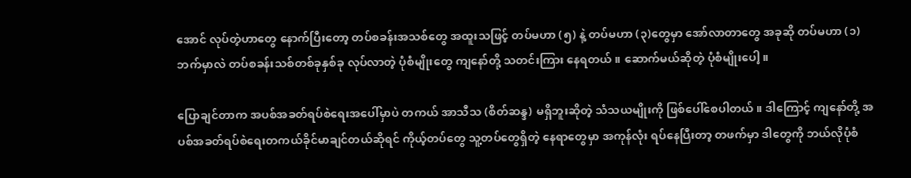အောင် လုပ်တဲ့ဟာတွေ နောက်ပြီးတော့ တပ်စခန်းအသစ်တွေ အထူးသဖြင့် တပ်မဟာ (၅) နဲ့ တပ်မဟာ (၃)တွေမှာ အော်လာတာတွေ အခုဆို တပ်မဟာ (၁)ဘက်မှာလဲ တပ်စခန်းသစ်တစ်ခုနှစ်ခု လုပ်လာတဲ့ ပုံစံမျိုးတွေ ကျနော်တို့ သတင်းကြား နေရတယ်။ ဆောက်မယ်ဆိုတဲ့ ပုံစံမျိုးပေါ့။

ပြောချင်တာက အပစ်အခတ်ရပ်စဲရေးအပေါ်မှာပဲ တကယ် အာသီသ (စိတ်ဆန္ဒ) မရှိဘူးဆိုတဲ့ သံသယမျိုးကို ဖြစ်ပေါ်စေပါတယ်။ ဒါကြောင့် ကျနော်တို့ အပစ်အခတ်ရပ်စဲရေးတကယ်ခိုင်မာချင်တယ်ဆိုရင် ကိုယ့်တပ်တွေ သူ့တပ်တွေရှိတဲ့ နေရာတွေမှာ အကုန်လုံး ရပ်နေပြီးတာ့ တဖက်မှာ ဒါတွေကို ဘယ်လိုပုံစံ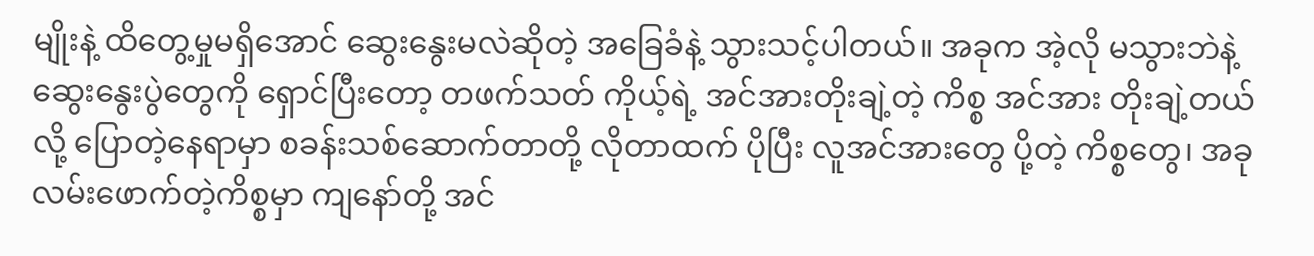မျိုးနဲ့ ထိတွေ့မှုမရှိအောင် ဆွေးနွေးမလဲဆိုတဲ့ အခြေခံနဲ့ သွားသင့်ပါတယ်။ အခုက အဲ့လို မသွားဘဲနဲ့ ဆွေးနွေးပွဲတွေကို ရှောင်ပြီးတော့ တဖက်သတ် ကိုယ့်ရဲ့ အင်အားတိုးချဲ့တဲ့ ကိစ္စ အင်အား တိုးချဲ့တယ်လို့ ပြောတဲ့နေရာမှာ စခန်းသစ်ဆောက်တာတို့ လိုတာထက် ပိုပြီး လူအင်အားတွေ ပို့တဲ့ ကိစ္စတွေ၊ အခုလမ်းဖောက်တဲ့ကိစ္စမှာ ကျနော်တို့ အင်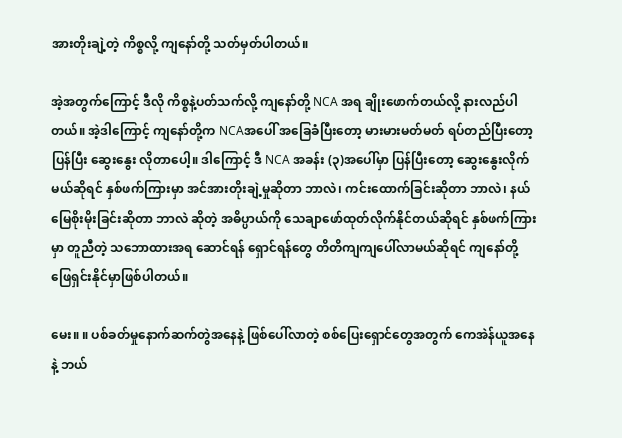အားတိုးချဲ့တဲ့ ကိစ္စလို့ ကျနော်တို့ သတ်မှတ်ပါတယ်။

အဲ့အတွက်ကြောင့် ဒီလို ကိစ္စနဲ့ပတ်သက်လို့ ကျနော်တို့ NCA အရ ချိုးဖောက်တယ်လို့ နားလည်ပါတယ်။ အဲ့ဒါကြောင့် ကျနော်တို့က NCAအပေါ် အခြေခံပြီးတော့ မားမားမတ်မတ် ရပ်တည်ပြီးတော့ ပြန်ပြီး ဆွေးနွေး လိုတာပေါ့။ ဒါကြောင့် ဒီ NCA အခန်း (၃)အပေါ်မှာ ပြန်ပြီးတော့ ဆွေးနွေးလိုက်မယ်ဆိုရင် နှစ်ဖက်ကြားမှာ အင်အားတိုးချဲ့မှုဆိုတာ ဘာလဲ၊ ကင်းထောက်ခြင်းဆိုတာ ဘာလဲ၊ နယ်မြေစိုးမိုးခြင်းဆိုတာ ဘာလဲ ဆိုတဲ့ အဓိပ္ပာယ်ကို သေချာဖော်ထုတ်လိုက်နိုင်တယ်ဆိုရင် နှစ်ဖက်ကြားမှာ တူညီတဲ့ သဘောထားအရ ဆောင်ရန် ရှောင်ရန်တွေ တိတိကျကျပေါ်လာမယ်ဆိုရင် ကျနော်တို့ ဖြေရှင်းနိုင်မှာဖြစ်ပါတယ်။

မေး။ ။ ပစ်ခတ်မှုနောက်ဆက်တွဲအနေနဲ့ ဖြစ်ပေါ်လာတဲ့ စစ်ပြေးရှောင်တွေအတွက် ကေအဲန်ယူအနေနဲ့ ဘယ်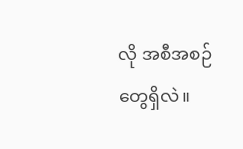လို အစီအစဉ်တွေရှိလဲ။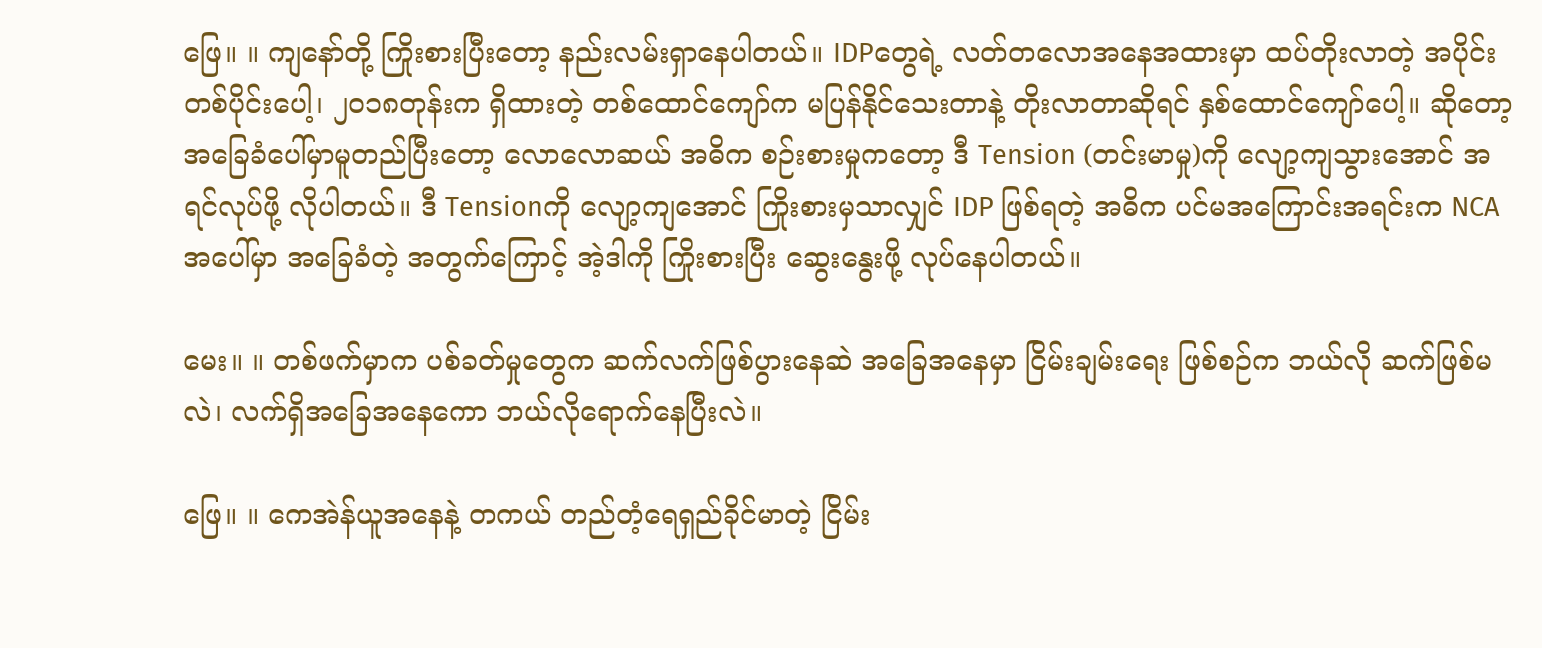ဖြေ။ ။ ကျနော်တို့ ကြိုးစားပြီးတော့ နည်းလမ်းရှာနေပါတယ်။ IDPတွေရဲ့ လတ်တလောအနေအထားမှာ ထပ်တိုးလာတဲ့ အပိုင်းတစ်ပိုင်းပေါ့၊ ၂၀၁၈တုန်းက ရှိထားတဲ့ တစ်ထောင်ကျော်က မပြန်နိုင်သေးတာနဲ့ တိုးလာတာဆိုရင် နှစ်ထောင်ကျော်ပေါ့။ ဆိုတော့ အခြေခံပေါ်မှာမူတည်ပြီးတော့ လောလောဆယ် အဓိက စဉ်းစားမှုကတော့ ဒီ Tension (တင်းမာမှု)ကို လျော့ကျသွားအောင် အရင်လုပ်ဖို့ လိုပါတယ်။ ဒီ Tensionကို လျော့ကျအောင် ကြိုးစားမှသာလျှင် IDP ဖြစ်ရတဲ့ အဓိက ပင်မအကြောင်းအရင်းက NCAအပေါ်မှာ အခြေခံတဲ့ အတွက်ကြောင့် အဲ့ဒါကို ကြိုးစားပြီး ဆွေးနွေးဖို့ လုပ်နေပါတယ်။

မေး။ ။ တစ်ဖက်မှာက ပစ်ခတ်မှုတွေက ဆက်လက်ဖြစ်ပွားနေဆဲ အခြေအနေမှာ ငြိမ်းချမ်းရေး ဖြစ်စဉ်က ဘယ်လို ဆက်ဖြစ်မလဲ၊ လက်ရှိအခြေအနေကော ဘယ်လိုရောက်နေပြီးလဲ။

ဖြေ။ ။ ကေအဲန်ယူအနေနဲ့ တကယ် တည်တံ့ရေရှည်ခိုင်မာတဲ့ ငြိမ်း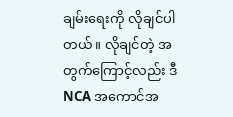ချမ်းရေးကို လိုချင်ပါတယ်။ လိုချင်တဲ့ အတွက်ကြောင့်လည်း ဒီ NCA အကောင်အ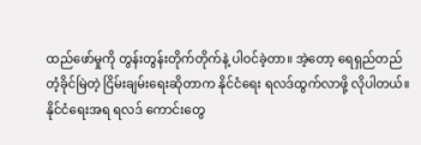ထည်ဖော်မှုကို တွန်းတွန်းတိုက်တိုက်နဲ့ ပါဝင်ခဲ့တာ။ အဲ့တော့ ရေရှည်တည်တံ့ခိုင်မြဲတဲ့ ငြိမ်းချမ်းရေးဆိုတာက နိုင်ငံရေး ရလဒ်ထွက်လာဖို့ လိုပါတယ်။ နိုင်ငံရေးအရ ရလဒ် ကောင်းတွေ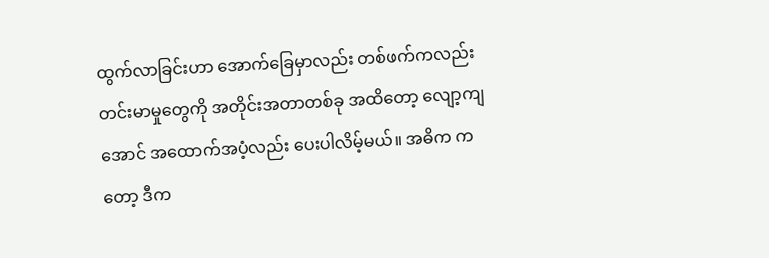ထွက်လာခြင်းဟာ အောက်ခြေမှာလည်း တစ်ဖက်ကလည်း တင်းမာမှုတွေကို အတိုင်းအတာတစ်ခု အထိတော့ လျော့ကျအောင် အထောက်အပံ့လည်း ပေးပါလိမ့်မယ်။ အဓိက ကတော့ ဒီက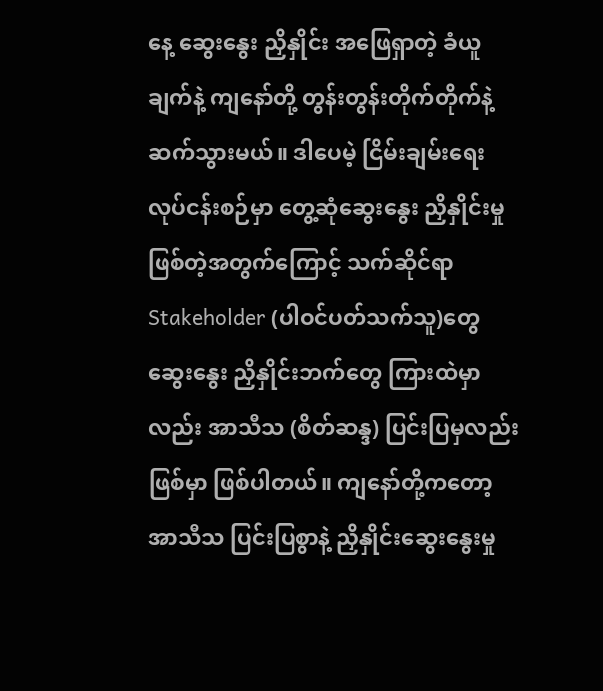နေ့ ဆွေးနွေး ညှိနှိုင်း အဖြေရှာတဲ့ ခံယူချက်နဲ့ ကျနော်တို့ တွန်းတွန်းတိုက်တိုက်နဲ့ ဆက်သွားမယ်။ ဒါပေမဲ့ ငြိမ်းချမ်းရေး လုပ်ငန်းစဉ်မှာ တွေ့ဆုံဆွေးနွေး ညှိနှိုင်းမှု ဖြစ်တဲ့အတွက်ကြောင့် သက်ဆိုင်ရာ Stakeholder (ပါဝင်ပတ်သက်သူ)တွေ ဆွေးနွေး ညှိနှိုင်းဘက်တွေ ကြားထဲမှာလည်း အာသီသ (စိတ်ဆန္ဒ) ပြင်းပြမှလည်း ဖြစ်မှာ ဖြစ်ပါတယ်။ ကျနော်တို့ကတော့ အာသီသ ပြင်းပြစွာနဲ့ ညှိနှိုင်းဆွေးနွေးမှု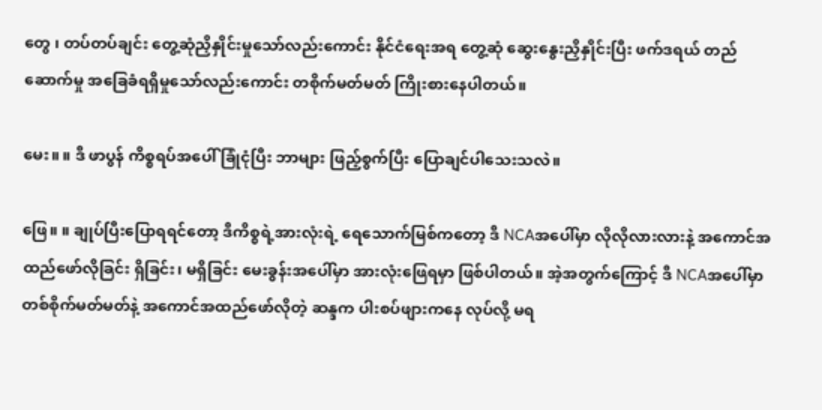တွေ ၊ တပ်တပ်ချင်း တွေ့ဆုံညှိနှိုင်းမှုသော်လည်းကောင်း နိုင်ငံရေးအရ တွေ့ဆုံ ဆွေးနွေးညှိနှိုင်းပြီး ဖက်ဒရယ် တည်ဆောက်မှု အခြေခံရရှိမှုသော်လည်းကောင်း တစိုက်မတ်မတ် ကြိုးစားနေပါတယ်။

မေး။ ။ ဒီ ဖာပွန် ကိစ္စရပ်အပေါ် ခြုံငုံပြီး ဘာများ ဖြည့်စွက်ပြီး ပြောချင်ပါသေးသလဲ။

ဖြေ။ ။ ချုပ်ပြီးပြောရရင်တော့ ဒီကိစ္စရဲ့အားလုံးရဲ့ ရေသောက်မြစ်ကတော့ ဒီ NCAအပေါ်မှာ လိုလိုလားလားနဲ့ အကောင်အထည်ဖော်လိုခြင်း ရှိခြင်း၊ မရှိခြင်း မေးခွန်းအပေါ်မှာ အားလုံးဖြေရမှာ ဖြစ်ပါတယ်။ အဲ့အတွက်ကြောင့် ဒီ NCAအပေါ်မှာ တစ်စိုက်မတ်မတ်နဲ့ အကောင်အထည်ဖော်လိုတဲ့ ဆန္ဒက ပါးစပ်ဖျားကနေ လုပ်လို့ မရ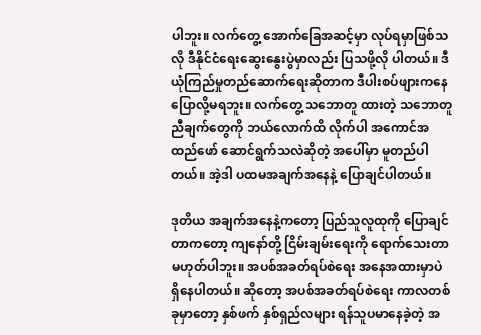ပါဘူး။ လက်တွေ့ အောက်ခြေအဆင့်မှာ လုပ်ရမှာဖြစ်သလို ဒီနိုင်ငံရေးဆွေးနွေးပွဲမှာလည်း ပြသဖို့လို ပါတယ်။ ဒီ ယုံကြည်မှုတည်ဆောက်ရေးဆိုတာက ဒီပါးစပ်ဖျားကနေ ပြောလို့မရဘူး။ လက်တွေ့ သဘောတူ ထားတဲ့ သဘောတူညီချက်တွေကို ဘယ်လောက်ထိ လိုက်ပါ အကောင်အထည်ဖော် ဆောင်ရွက်သလဲဆိုတဲ့ အပေါ်မှာ မူတည်ပါတယ်။ အဲ့ဒါ ပထမအချက်အနေနဲ့ ပြောချင်ပါတယ်။

ဒုတိယ အချက်အနေနဲ့ကတော့ ပြည်သူလူထုကို ပြောချင်တာကတော့ ကျနော်တို့ ငြိမ်းချမ်းရေးကို ရောက်သေးတာ မဟုတ်ပါဘူး။ အပစ်အခတ်ရပ်စဲရေး အနေအထားမှာပဲ ရှိနေပါတယ်။ ဆိုတော့ အပစ်အခတ်ရပ်စဲရေး ကာလတစ်ခုမှာတော့ နှစ်ဖက် နှစ်ရှည်လများ ရန်သူပမာနေခဲ့တဲ့ အ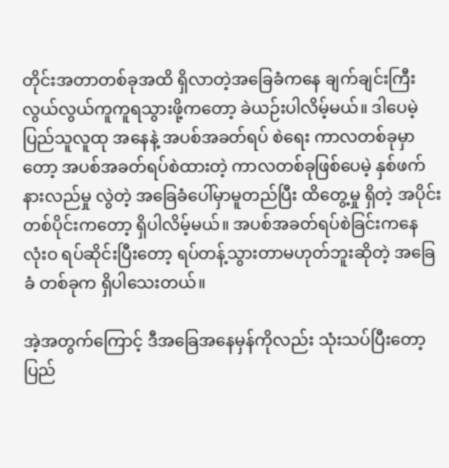တိုင်းအတာတစ်ခုအထိ ရှိလာတဲ့အခြေခံကနေ ချက်ချင်းကြီး လွယ်လွယ်ကူကူရသွားဖို့ကတော့ ခဲယဉ်းပါလိမ့်မယ်။ ဒါပေမဲ့ ပြည်သူလူထု အနေနဲ့ အပစ်အခတ်ရပ် စဲရေး ကာလတစ်ခုမှာတော့ အပစ်အခတ်ရပ်စဲထားတဲ့ ကာလတစ်ခုဖြစ်ပေမဲ့ နှစ်ဖက်နားလည်မှု လွဲတဲ့ အခြေခံပေါ်မှာမူတည်ပြီး ထိတွေ့မှု ရှိတဲ့ အပိုင်းတစ်ပိုင်းကတော့ ရှိပါလိမ့်မယ်။ အပစ်အခတ်ရပ်စဲခြင်းကနေ လုံးဝ ရပ်ဆိုင်းပြီးတော့ ရပ်တန့်သွားတာမဟုတ်ဘူးဆိုတဲ့ အခြေခံ တစ်ခုက ရှိပါသေးတယ်။

အဲ့အတွက်ကြောင့် ဒီအခြေအနေမှန်ကိုလည်း သုံးသပ်ပြီးတော့ ပြည်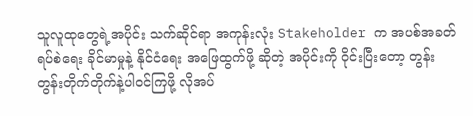သူလူထုတွေရဲ့အပိုင်း သက်ဆိုင်ရာ အကုန်းလုံး Stakeholder က အပစ်အခတ်ရပ်စဲရေး ခိုင်မာမှုနဲ့ နိုင်ငံရေး အဖြေထွက်ဖို့ ဆိုတဲ့ အပိုင်းကို ဝိုင်းပြီးတော့ တွန်းတွန်းတိုက်တိုက်နဲ့ပါဝင်ကြဖို့ လိုအပ်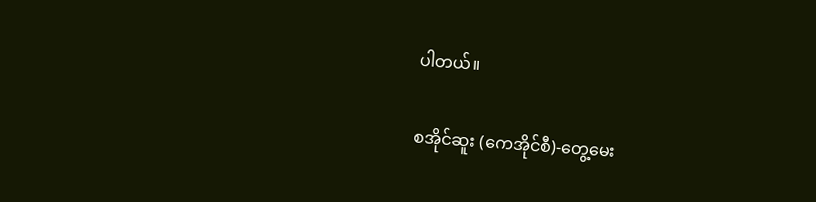ပါတယ်။

စအိုင်ဆူး (ကေအိုင်စီ)-တွေ့မေး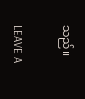သည်။

LEAVE A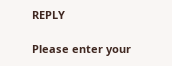REPLY

Please enter your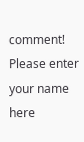comment!
Please enter your name here